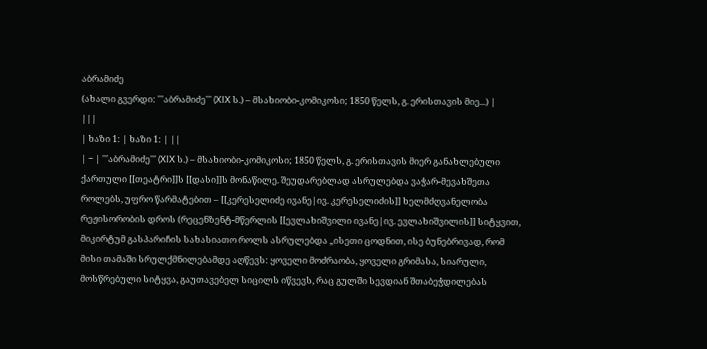აბრამიძე
(ახალი გვერდი: '''აბრამიძე''' (XIX ს.) – მსახიობი-კომიკოსი; 1850 წელს, გ. ერისთავის მიე...) |
|||
| ხაზი 1: | ხაზი 1: | ||
| − | '''აბრამიძე''' (XIX ს.) – მსახიობი-კომიკოსი; 1850 წელს, გ. ერისთავის მიერ განახლებული ქართული [[თეატრი]]ს [[დასი]]ს მონაწილე. შეუდარებლად ასრულებდა ვაჭარ-მევახშეთა როლებს, უფრო წარმატებით – [[კერესელიძე ივანე|ივ. კერესელიძის]] ხელმძღვანელობა რეჟისორობის დროს (რეცენზენტ-მწერლის [[ევლახიშვილი ივანე|ივ. ევლახიშვილის]] სიტყვით, მიკირტუმ გასპარიჩის სახასიათო როლს ასრულებდა „ისეთი ცოდნით, ისე ბუნებრივად, რომ მისი თამაში სრულქმნილებამდე აღწევს: ყოველი მოძრაობა, ყოველი გრიმასა, სიარული, მოსწრებული სიტყვა, გაუთავებელ სიცილს იწვევს, რაც გულში სევდიან შთაბეჭდილებას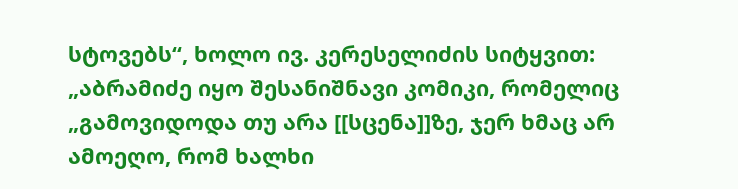სტოვებს“, ხოლო ივ. კერესელიძის სიტყვით: „აბრამიძე იყო შესანიშნავი კომიკი, რომელიც „გამოვიდოდა თუ არა [[სცენა]]ზე, ჯერ ხმაც არ ამოეღო, რომ ხალხი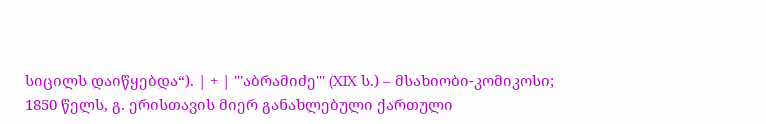სიცილს დაიწყებდა“). | + | '''აბრამიძე''' (XIX ს.) – მსახიობი-კომიკოსი; 1850 წელს, გ. ერისთავის მიერ განახლებული ქართული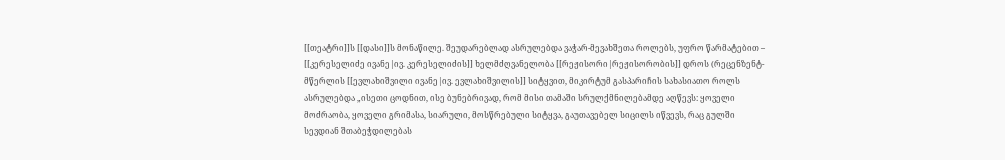[[თეატრი]]ს [[დასი]]ს მონაწილე. შეუდარებლად ასრულებდა ვაჭარ-მევახშეთა როლებს, უფრო წარმატებით – [[კერესელიძე ივანე|ივ. კერესელიძის]] ხელმძღვანელობა [[რეჟისორი|რეჟისორობის]] დროს (რეცენზენტ-მწერლის [[ევლახიშვილი ივანე|ივ. ევლახიშვილის]] სიტყვით, მიკირტუმ გასპარიჩის სახასიათო როლს ასრულებდა „ისეთი ცოდნით, ისე ბუნებრივად, რომ მისი თამაში სრულქმნილებამდე აღწევს: ყოველი მოძრაობა, ყოველი გრიმასა, სიარული, მოსწრებული სიტყვა, გაუთავებელ სიცილს იწვევს, რაც გულში სევდიან შთაბეჭდილებას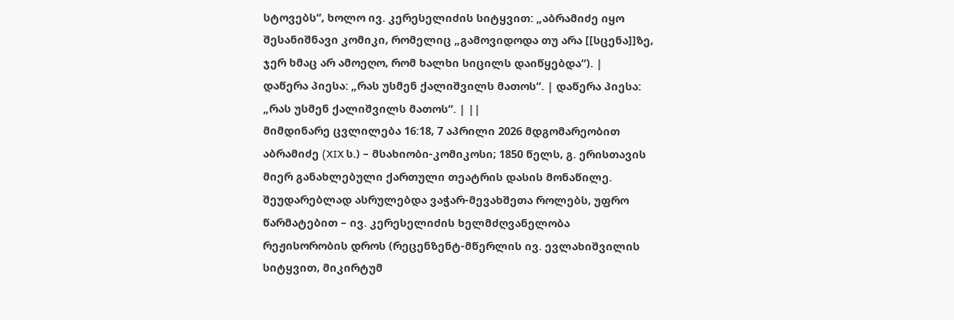სტოვებს“, ხოლო ივ. კერესელიძის სიტყვით: „აბრამიძე იყო შესანიშნავი კომიკი, რომელიც „გამოვიდოდა თუ არა [[სცენა]]ზე, ჯერ ხმაც არ ამოეღო, რომ ხალხი სიცილს დაიწყებდა“). |
დაწერა პიესა: „რას უსმენ ქალიშვილს მათოს“. | დაწერა პიესა: „რას უსმენ ქალიშვილს მათოს“. | ||
მიმდინარე ცვლილება 16:18, 7 აპრილი 2026 მდგომარეობით
აბრამიძე (XIX ს.) – მსახიობი-კომიკოსი; 1850 წელს, გ. ერისთავის მიერ განახლებული ქართული თეატრის დასის მონაწილე. შეუდარებლად ასრულებდა ვაჭარ-მევახშეთა როლებს, უფრო წარმატებით – ივ. კერესელიძის ხელმძღვანელობა რეჟისორობის დროს (რეცენზენტ-მწერლის ივ. ევლახიშვილის სიტყვით, მიკირტუმ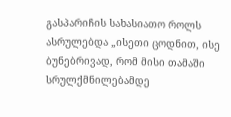გასპარიჩის სახასიათო როლს ასრულებდა „ისეთი ცოდნით, ისე ბუნებრივად, რომ მისი თამაში სრულქმნილებამდე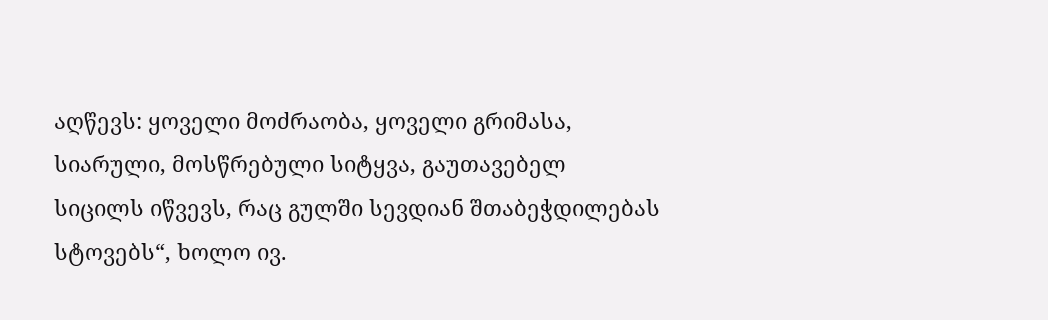აღწევს: ყოველი მოძრაობა, ყოველი გრიმასა, სიარული, მოსწრებული სიტყვა, გაუთავებელ სიცილს იწვევს, რაც გულში სევდიან შთაბეჭდილებას სტოვებს“, ხოლო ივ.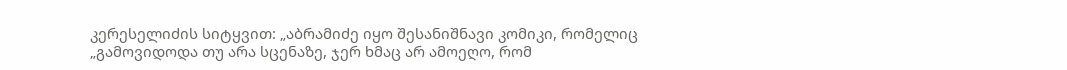კერესელიძის სიტყვით: „აბრამიძე იყო შესანიშნავი კომიკი, რომელიც „გამოვიდოდა თუ არა სცენაზე, ჯერ ხმაც არ ამოეღო, რომ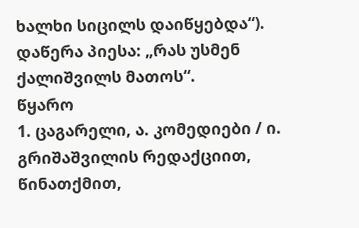ხალხი სიცილს დაიწყებდა“).
დაწერა პიესა: „რას უსმენ ქალიშვილს მათოს“.
წყარო
1. ცაგარელი, ა. კომედიები / ი. გრიშაშვილის რედაქციით, წინათქმით,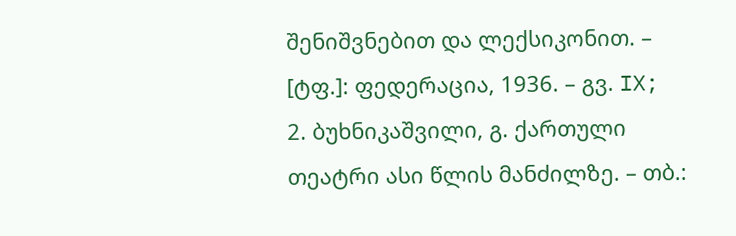შენიშვნებით და ლექსიკონით. – [ტფ.]: ფედერაცია, 1936. – გვ. IX;
2. ბუხნიკაშვილი, გ. ქართული თეატრი ასი წლის მანძილზე. – თბ.: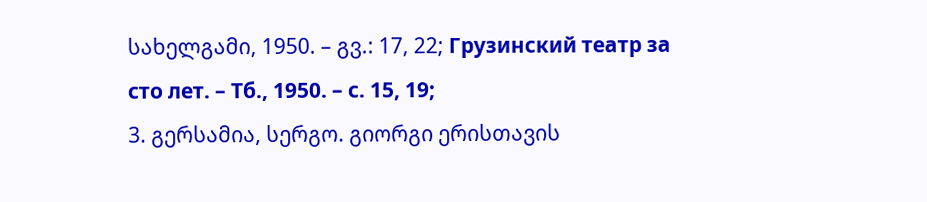სახელგამი, 1950. – გვ.: 17, 22; Грузинский театр за сто лет. – Тб., 1950. – с. 15, 19;
3. გერსამია, სერგო. გიორგი ერისთავის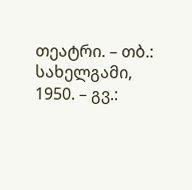თეატრი. – თბ.: სახელგამი, 1950. – გვ.: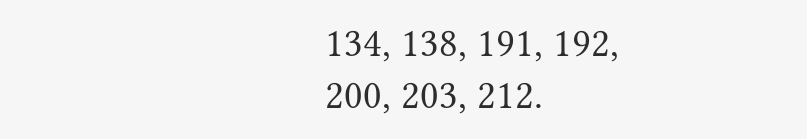134, 138, 191, 192, 200, 203, 212.